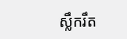ស្លឹករឹត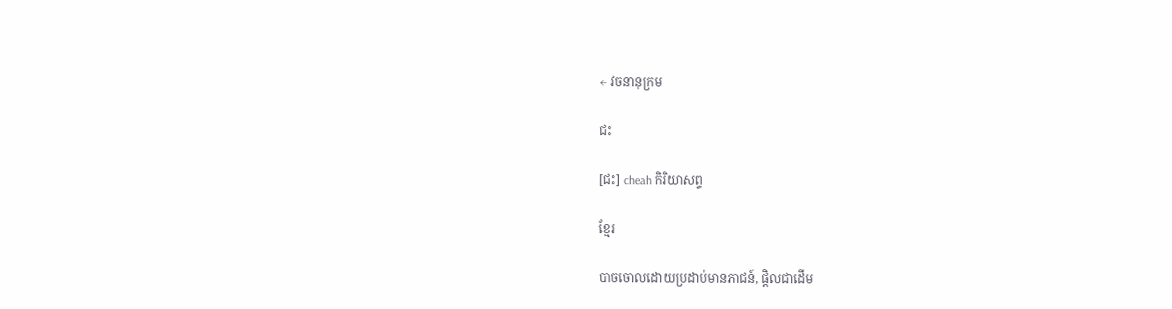← វចនានុក្រម

ជះ

[ជះ] cheah កិរិយាសព្ទ

ខ្មែរ

បាចចោលដោយប្រដាប់មានភាជន៍, ផ្តិលជាដើម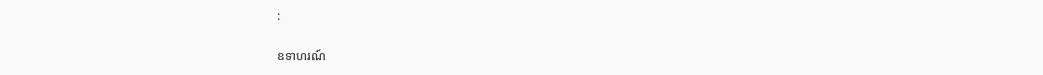:

ឧទាហរណ៍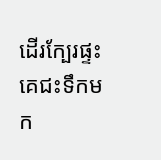ដើរក្បែរផ្ទះ គេជះទឹកមក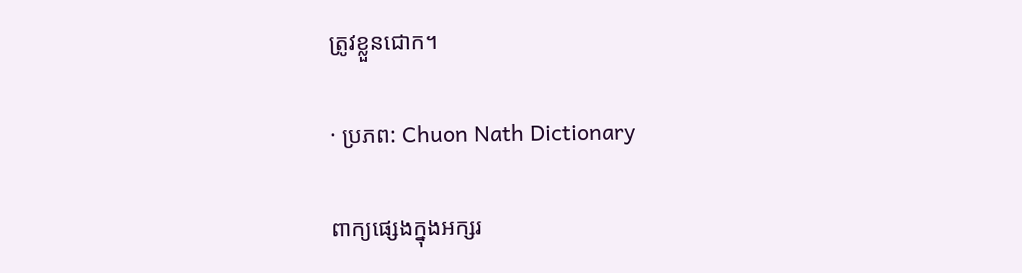ត្រូវខ្លួនជោក។

· ប្រភព: Chuon Nath Dictionary

ពាក្យផ្សេងក្នុងអក្សរ